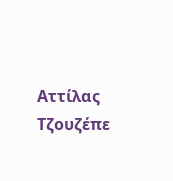Αττίλας Τζουζέπε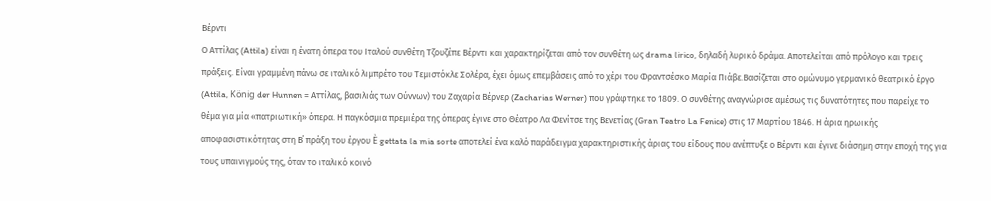Βέρντι
Ο Αττίλας (Attila) είναι η ένατη όπερα του Ιταλού συνθέτη Τζουζέπε Βέρντι και χαρακτηρίζεται από τον συνθέτη ως drama lirico, δηλαδή λυρικό δράμα. Αποτελείται από πρόλογο και τρεις πράξεις. Είναι γραμμένη πάνω σε ιταλικό λιμπρέτο του Τεμιστόκλε Σολέρα, έχει όμως επεμβάσεις από το χέρι του Φραντσέσκο Μαρία Πιάβε.Βασίζεται στο ομώνυμο γερμανικό θεατρικό έργο (Attila, König der Hunnen = Αττίλας, βασιλιάς των Ούννων) του Ζαχαρία Βέρνερ (Zacharias Werner) που γράφτηκε το 1809. Ο συνθέτης αναγνώρισε αμέσως τις δυνατότητες που παρείχε το θέμα για μία «πατριωτική» όπερα. Η παγκόσμια πρεμιέρα της όπερας έγινε στο Θέατρο Λα Φενίτσε της Βενετίας (Gran Teatro La Fenice) στις 17 Μαρτίου 1846. Η άρια ηρωικής αποφασιστικότητας στη Β΄ πράξη του έργου È gettata la mia sorte αποτελεί ένα καλό παράδειγμα χαρακτηριστικής άριας του είδους που ανέπτυξε ο Βέρντι και έγινε διάσημη στην εποχή της για τους υπαινιγμούς της, όταν το ιταλικό κοινό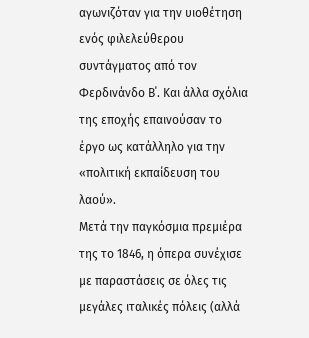αγωνιζόταν για την υιοθέτηση ενός φιλελεύθερου συντάγματος από τον Φερδινάνδο Β΄. Και άλλα σχόλια της εποχής επαινούσαν το έργο ως κατάλληλο για την «πολιτική εκπαίδευση του λαού».
Μετά την παγκόσμια πρεμιέρα της το 1846, η όπερα συνέχισε με παραστάσεις σε όλες τις μεγάλες ιταλικές πόλεις (αλλά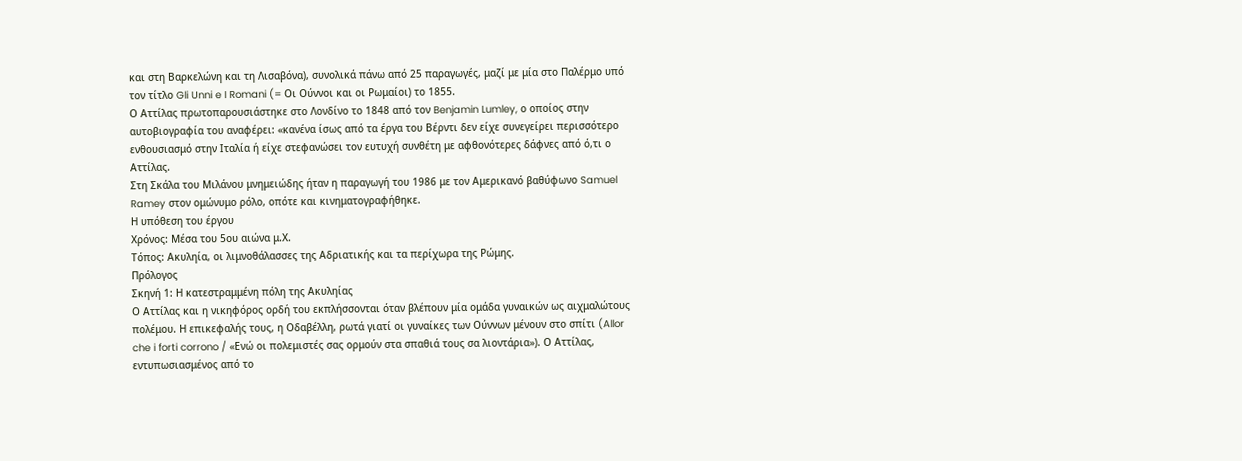και στη Βαρκελώνη και τη Λισαβόνα), συνολικά πάνω από 25 παραγωγές, μαζί με μία στο Παλέρμο υπό τον τίτλο Gli Unni e I Romani (= Οι Ούννοι και οι Ρωμαίοι) το 1855.
Ο Αττίλας πρωτοπαρουσιάστηκε στο Λονδίνο το 1848 από τον Benjamin Lumley, ο οποίος στην αυτοβιογραφία του αναφέρει: «κανένα ίσως από τα έργα του Βέρντι δεν είχε συνεγείρει περισσότερο ενθουσιασμό στην Ιταλία ή είχε στεφανώσει τον ευτυχή συνθέτη με αφθονότερες δάφνες από ό,τι ο Αττίλας.
Στη Σκάλα του Μιλάνου μνημειώδης ήταν η παραγωγή του 1986 με τον Αμερικανό βαθύφωνο Samuel Ramey στον ομώνυμο ρόλο, οπότε και κινηματογραφήθηκε.
Η υπόθεση του έργου
Χρόνος: Μέσα του 5ου αιώνα μ.Χ.
Τόπος: Ακυληία, οι λιμνοθάλασσες της Αδριατικής και τα περίχωρα της Ρώμης.
Πρόλογος
Σκηνή 1: Η κατεστραμμένη πόλη της Ακυληίας
Ο Αττίλας και η νικηφόρος ορδή του εκπλήσσονται όταν βλέπουν μία ομάδα γυναικών ως αιχμαλώτους πολέμου. Η επικεφαλής τους, η Οδαβέλλη, ρωτά γιατί οι γυναίκες των Ούννων μένουν στο σπίτι (Allor che i forti corrono / «Ενώ οι πολεμιστές σας ορμούν στα σπαθιά τους σα λιοντάρια»). Ο Αττίλας, εντυπωσιασμένος από το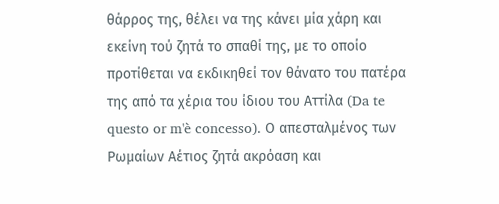θάρρος της, θέλει να της κάνει μία χάρη και εκείνη τού ζητά το σπαθί της, με το οποίο προτίθεται να εκδικηθεί τον θάνατο του πατέρα της από τα χέρια του ίδιου του Αττίλα (Da te questo or m'è concesso). Ο απεσταλμένος των Ρωμαίων Αέτιος ζητά ακρόαση και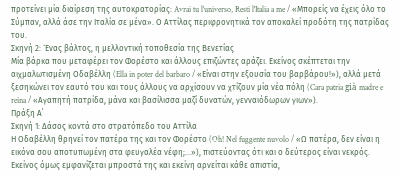προτείνει μία διαίρεση της αυτοκρατορίας: Avrai tu l'universo, Resti l'Italia a me / «Μπορείς να έχεις όλο το Σύμπαν, αλλά άσε την Ιταλία σε μένα». Ο Αττίλας περιφρονητικά τον αποκαλεί προδότη της πατρίδας του.
Σκηνή 2: `Ενας βάλτος, η μελλοντική τοποθεσία της Βενετίας
Μία βάρκα που μεταφέρει τον Φορέστο και άλλους επιζώντες αράζει. Εκείνος σκέπτεται την αιχμαλωτισμένη Οδαβέλλη (Ella in poter del barbaro / «Είναι στην εξουσία του βαρβάρου!»), αλλά μετά ξεσηκώνει τον εαυτό του και τους άλλους να αρχίσουν να χτίζουν μία νέα πόλη (Cara patria già madre e reina / «Αγαπητή πατρίδα, μάνα και βασίλισσα μαζί δυνατών, γενναιόδωρων γιων»).
Πράξη Α΄
Σκηνή 1: Δάσος κοντά στο στρατόπεδο του Αττίλα
Η Οδαβέλλη θρηνεί τον πατέρα της και τον Φορέστο (Oh! Nel fuggente nuvolo / «Ω πατέρα, δεν είναι η εικόνα σου αποτυπωμένη στα φευγαλέα νέφη;...»), πιστεύοντας ότι και ο δεύτερος είναι νεκρός. Εκείνος όμως εμφανίζεται μπροστά της και εκείνη αρνείται κάθε απιστία,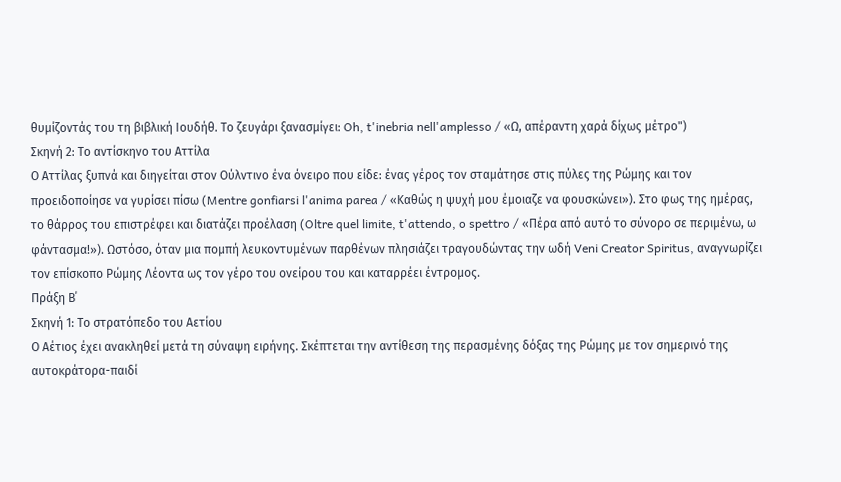θυμίζοντάς του τη βιβλική Ιουδήθ. Το ζευγάρι ξανασμίγει: Oh, t'inebria nell'amplesso / «Ω, απέραντη χαρά δίχως μέτρο")
Σκηνή 2: Το αντίσκηνο του Αττίλα
Ο Αττίλας ξυπνά και διηγείται στον Ούλντινο ένα όνειρο που είδε: ένας γέρος τον σταμάτησε στις πύλες της Ρώμης και τον προειδοποίησε να γυρίσει πίσω (Mentre gonfiarsi l'anima parea / «Καθώς η ψυχή μου έμοιαζε να φουσκώνει»). Στο φως της ημέρας, το θάρρος του επιστρέφει και διατάζει προέλαση (Oltre quel limite, t'attendo, o spettro / «Πέρα από αυτό το σύνορο σε περιμένω, ω φάντασμα!»). Ωστόσο, όταν μια πομπή λευκοντυμένων παρθένων πλησιάζει τραγουδώντας την ωδή Veni Creator Spiritus, αναγνωρίζει τον επίσκοπο Ρώμης Λέοντα ως τον γέρο του ονείρου του και καταρρέει έντρομος.
Πράξη Β΄
Σκηνή 1: Το στρατόπεδο του Αετίου
Ο Αέτιος έχει ανακληθεί μετά τη σύναψη ειρήνης. Σκέπτεται την αντίθεση της περασμένης δόξας της Ρώμης με τον σημερινό της αυτοκράτορα-παιδί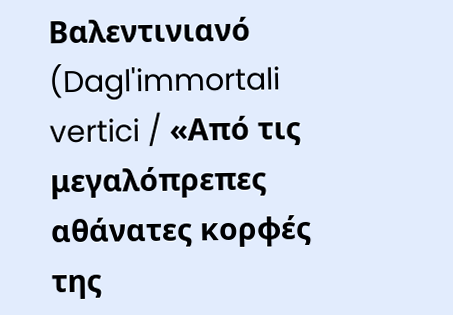Βαλεντινιανό (Dagl'immortali vertici / «Από τις μεγαλόπρεπες αθάνατες κορφές της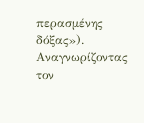περασμένης δόξας»). Αναγνωρίζοντας τον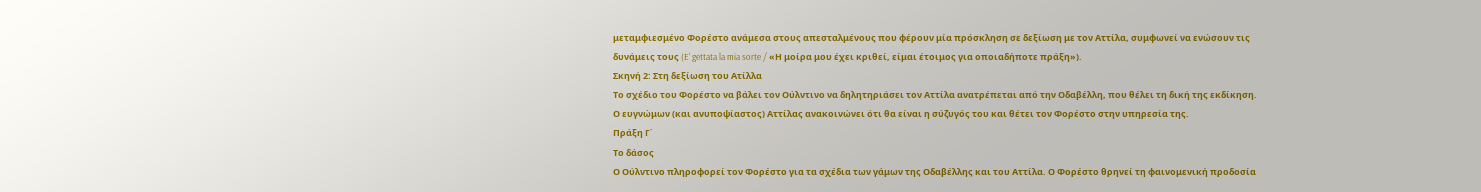μεταμφιεσμένο Φορέστο ανάμεσα στους απεσταλμένους που φέρουν μία πρόσκληση σε δεξίωση με τον Αττίλα, συμφωνεί να ενώσουν τις δυνάμεις τους (E' gettata la mia sorte / «Η μοίρα μου έχει κριθεί, είμαι έτοιμος για οποιαδήποτε πράξη»).
Σκηνή 2: Στη δεξίωση του Ατίλλα
Το σχέδιο του Φορέστο να βάλει τον Ούλντινο να δηλητηριάσει τον Αττίλα ανατρέπεται από την Οδαβέλλη, που θέλει τη δική της εκδίκηση. Ο ευγνώμων (και ανυποψίαστος) Αττίλας ανακοινώνει ότι θα είναι η σύζυγός του και θέτει τον Φορέστο στην υπηρεσία της.
Πράξη Γ΄
Το δάσος
Ο Ούλντινο πληροφορεί τον Φορέστο για τα σχέδια των γάμων της Οδαβέλλης και του Αττίλα. Ο Φορέστο θρηνεί τη φαινομενική προδοσία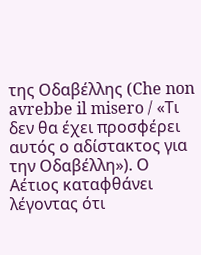της Οδαβέλλης (Che non avrebbe il misero / «Τι δεν θα έχει προσφέρει αυτός ο αδίστακτος για την Οδαβέλλη»). Ο Αέτιος καταφθάνει λέγοντας ότι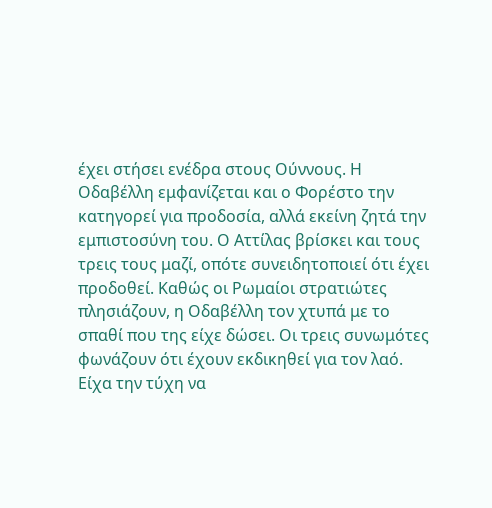έχει στήσει ενέδρα στους Ούννους. Η Οδαβέλλη εμφανίζεται και ο Φορέστο την κατηγορεί για προδοσία, αλλά εκείνη ζητά την εμπιστοσύνη του. Ο Αττίλας βρίσκει και τους τρεις τους μαζί, οπότε συνειδητοποιεί ότι έχει προδοθεί. Καθώς οι Ρωμαίοι στρατιώτες πλησιάζουν, η Οδαβέλλη τον χτυπά με το σπαθί που της είχε δώσει. Οι τρεις συνωμότες φωνάζουν ότι έχουν εκδικηθεί για τον λαό.
Είχα την τύχη να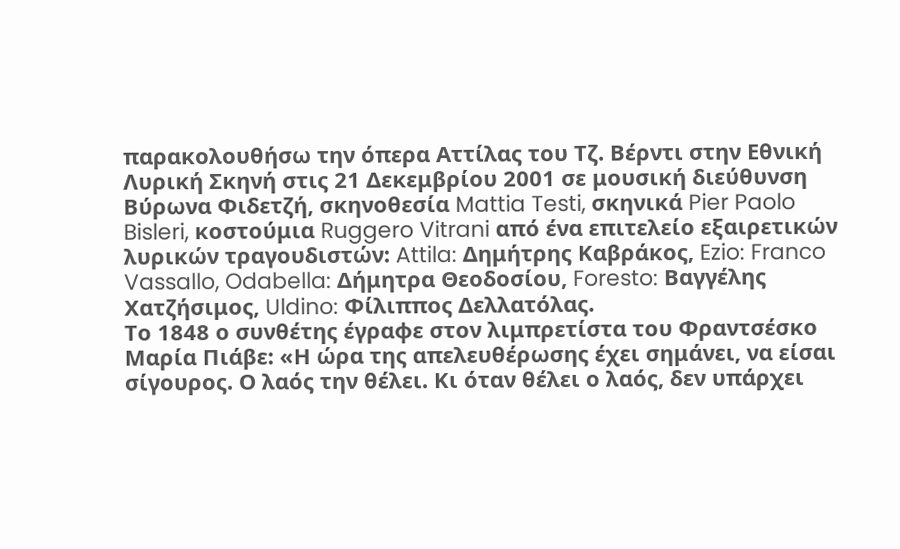παρακολουθήσω την όπερα Αττίλας του Τζ. Βέρντι στην Εθνική Λυρική Σκηνή στις 21 Δεκεμβρίου 2001 σε μουσική διεύθυνση Βύρωνα Φιδετζή, σκηνοθεσία Mattia Testi, σκηνικά Pier Paolo Bisleri, κοστούμια Ruggero Vitrani από ένα επιτελείο εξαιρετικών λυρικών τραγουδιστών: Attila: Δημήτρης Καβράκος, Ezio: Franco Vassallo, Odabella: Δήμητρα Θεοδοσίου, Foresto: Βαγγέλης Χατζήσιμος, Uldino: Φίλιππος Δελλατόλας.
Το 1848 ο συνθέτης έγραφε στον λιμπρετίστα του Φραντσέσκο Μαρία Πιάβε: «Η ώρα της απελευθέρωσης έχει σημάνει, να είσαι σίγουρος. Ο λαός την θέλει. Κι όταν θέλει ο λαός, δεν υπάρχει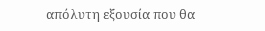απόλυτη εξουσία που θα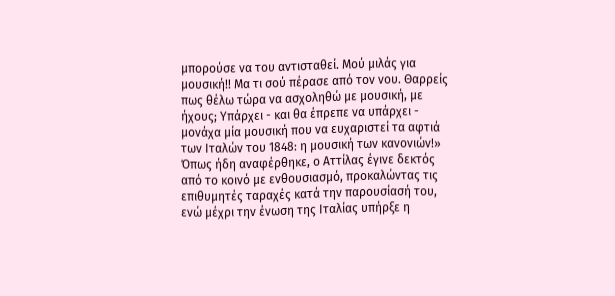μπορούσε να του αντισταθεί. Μού μιλάς για μουσική!! Μα τι σού πέρασε από τον νου. Θαρρείς πως θέλω τώρα να ασχοληθώ με μουσική, με ήχους; Υπάρχει - και θα έπρεπε να υπάρχει - μονάχα μία μουσική που να ευχαριστεί τα αφτιά των Ιταλών του 1848: η μουσική των κανονιών!»
Όπως ήδη αναφέρθηκε, ο Αττίλας έγινε δεκτός από το κοινό με ενθουσιασμό, προκαλώντας τις επιθυμητές ταραχές κατά την παρουσίασή του, ενώ μέχρι την ένωση της Ιταλίας υπήρξε η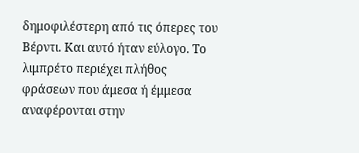δημοφιλέστερη από τις όπερες του Βέρντι. Και αυτό ήταν εύλογο. Το λιμπρέτο περιέχει πλήθος φράσεων που άμεσα ή έμμεσα αναφέρονται στην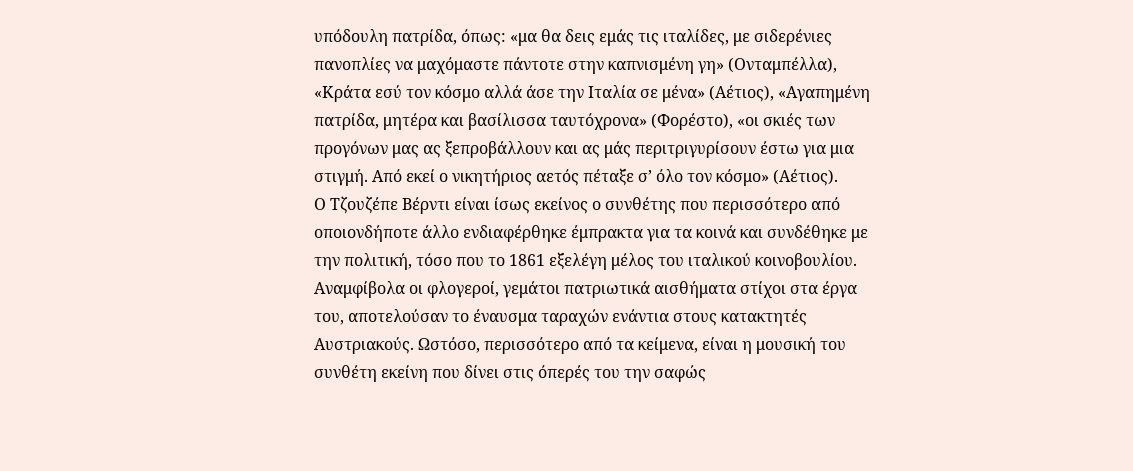υπόδουλη πατρίδα, όπως: «μα θα δεις εμάς τις ιταλίδες, με σιδερένιες πανοπλίες να μαχόμαστε πάντοτε στην καπνισμένη γη» (Ονταμπέλλα), «Κράτα εσύ τον κόσμο αλλά άσε την Ιταλία σε μένα» (Αέτιος), «Αγαπημένη πατρίδα, μητέρα και βασίλισσα ταυτόχρονα» (Φορέστο), «οι σκιές των προγόνων μας ας ξεπροβάλλουν και ας μάς περιτριγυρίσουν έστω για μια στιγμή. Από εκεί ο νικητήριος αετός πέταξε σ’ όλο τον κόσμο» (Αέτιος).
Ο Τζουζέπε Βέρντι είναι ίσως εκείνος ο συνθέτης που περισσότερο από οποιονδήποτε άλλο ενδιαφέρθηκε έμπρακτα για τα κοινά και συνδέθηκε με την πολιτική, τόσο που το 1861 εξελέγη μέλος του ιταλικού κοινοβουλίου. Αναμφίβολα οι φλογεροί, γεμάτοι πατριωτικά αισθήματα στίχοι στα έργα του, αποτελούσαν το έναυσμα ταραχών ενάντια στους κατακτητές Αυστριακούς. Ωστόσο, περισσότερο από τα κείμενα, είναι η μουσική του συνθέτη εκείνη που δίνει στις όπερές του την σαφώς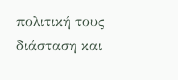πολιτική τους διάσταση και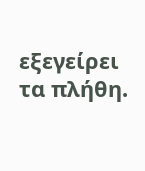εξεγείρει τα πλήθη.